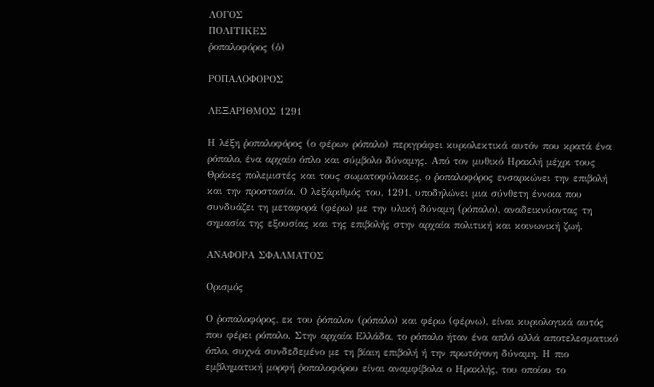ΛΟΓΟΣ
ΠΟΛΙΤΙΚΕΣ
ῥοπαλοφόρος (ὁ)

ΡΟΠΑΛΟΦΟΡΟΣ

ΛΕΞΑΡΙΘΜΟΣ 1291

Η λέξη ῥοπαλοφόρος (ο φέρων ρόπαλο) περιγράφει κυριολεκτικά αυτόν που κρατά ένα ρόπαλο, ένα αρχαίο όπλο και σύμβολο δύναμης. Από τον μυθικό Ηρακλή μέχρι τους Θράκες πολεμιστές και τους σωματοφύλακες, ο ῥοπαλοφόρος ενσαρκώνει την επιβολή και την προστασία. Ο λεξάριθμός του, 1291, υποδηλώνει μια σύνθετη έννοια που συνδυάζει τη μεταφορά (φέρω) με την υλική δύναμη (ρόπαλο), αναδεικνύοντας τη σημασία της εξουσίας και της επιβολής στην αρχαία πολιτική και κοινωνική ζωή.

ΑΝΑΦΟΡΑ ΣΦΑΛΜΑΤΟΣ

Ορισμός

Ο ῥοπαλοφόρος, εκ του ῥόπαλον (ρόπαλο) και φέρω (φέρνω), είναι κυριολογικά αυτός που φέρει ρόπαλο. Στην αρχαία Ελλάδα, το ρόπαλο ήταν ένα απλό αλλά αποτελεσματικό όπλο, συχνά συνδεδεμένο με τη βίαιη επιβολή ή την πρωτόγονη δύναμη. Η πιο εμβληματική μορφή ῥοπαλοφόρου είναι αναμφίβολα ο Ηρακλής, του οποίου το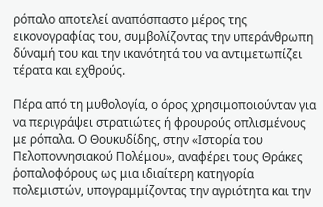ρόπαλο αποτελεί αναπόσπαστο μέρος της εικονογραφίας του, συμβολίζοντας την υπεράνθρωπη δύναμή του και την ικανότητά του να αντιμετωπίζει τέρατα και εχθρούς.

Πέρα από τη μυθολογία, ο όρος χρησιμοποιούνταν για να περιγράψει στρατιώτες ή φρουρούς οπλισμένους με ρόπαλα. Ο Θουκυδίδης, στην «Ιστορία του Πελοποννησιακού Πολέμου», αναφέρει τους Θράκες ῥοπαλοφόρους ως μια ιδιαίτερη κατηγορία πολεμιστών, υπογραμμίζοντας την αγριότητα και την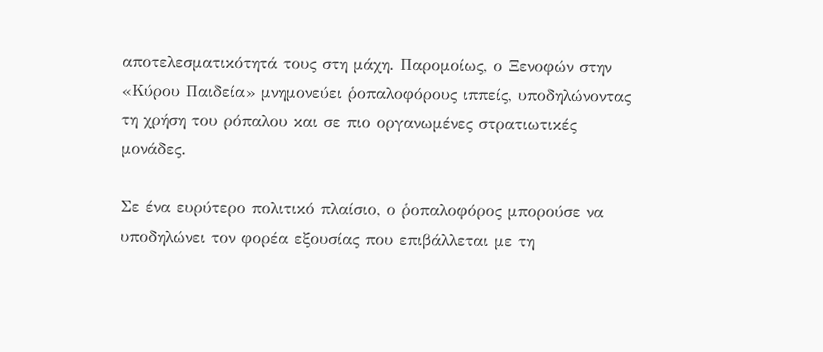αποτελεσματικότητά τους στη μάχη. Παρομοίως, ο Ξενοφών στην «Κύρου Παιδεία» μνημονεύει ῥοπαλοφόρους ιππείς, υποδηλώνοντας τη χρήση του ρόπαλου και σε πιο οργανωμένες στρατιωτικές μονάδες.

Σε ένα ευρύτερο πολιτικό πλαίσιο, ο ῥοπαλοφόρος μπορούσε να υποδηλώνει τον φορέα εξουσίας που επιβάλλεται με τη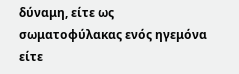δύναμη, είτε ως σωματοφύλακας ενός ηγεμόνα είτε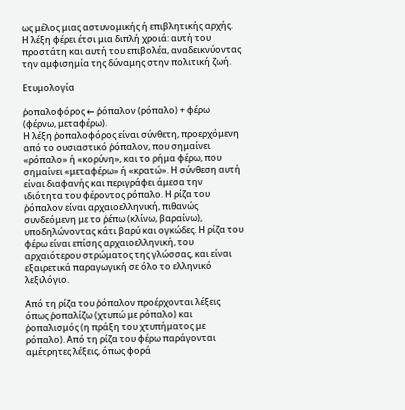ως μέλος μιας αστυνομικής ή επιβλητικής αρχής. Η λέξη φέρει έτσι μια διπλή χροιά: αυτή του προστάτη και αυτή του επιβολέα, αναδεικνύοντας την αμφισημία της δύναμης στην πολιτική ζωή.

Ετυμολογία

ῥοπαλοφόρος ← ῥόπαλον (ρόπαλο) + φέρω (φέρνω, μεταφέρω).
Η λέξη ῥοπαλοφόρος είναι σύνθετη, προερχόμενη από το ουσιαστικό ῥόπαλον, που σημαίνει «ρόπαλο» ή «κορύνη», και το ρήμα φέρω, που σημαίνει «μεταφέρω» ή «κρατώ». Η σύνθεση αυτή είναι διαφανής και περιγράφει άμεσα την ιδιότητα του φέροντος ρόπαλο. Η ρίζα του ῥόπαλον είναι αρχαιοελληνική, πιθανώς συνδεόμενη με το ῥέπω (κλίνω, βαραίνω), υποδηλώνοντας κάτι βαρύ και ογκώδες. Η ρίζα του φέρω είναι επίσης αρχαιοελληνική, του αρχαιότερου στρώματος της γλώσσας, και είναι εξαιρετικά παραγωγική σε όλο το ελληνικό λεξιλόγιο.

Από τη ρίζα του ῥόπαλον προέρχονται λέξεις όπως ῥοπαλίζω (χτυπώ με ρόπαλο) και ῥοπαλισμός (η πράξη του χτυπήματος με ρόπαλο). Από τη ρίζα του φέρω παράγονται αμέτρητες λέξεις, όπως φορά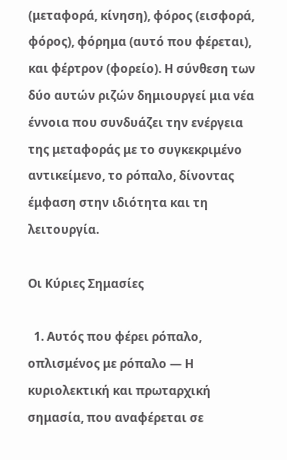(μεταφορά, κίνηση), φόρος (εισφορά, φόρος), φόρημα (αυτό που φέρεται), και φέρτρον (φορείο). Η σύνθεση των δύο αυτών ριζών δημιουργεί μια νέα έννοια που συνδυάζει την ενέργεια της μεταφοράς με το συγκεκριμένο αντικείμενο, το ρόπαλο, δίνοντας έμφαση στην ιδιότητα και τη λειτουργία.

Οι Κύριες Σημασίες

  1. Αυτός που φέρει ρόπαλο, οπλισμένος με ρόπαλο — Η κυριολεκτική και πρωταρχική σημασία, που αναφέρεται σε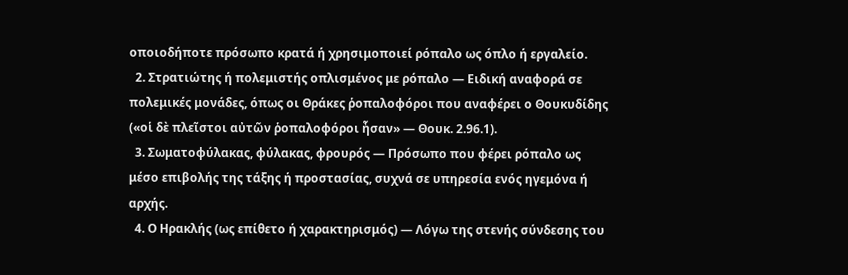οποιοδήποτε πρόσωπο κρατά ή χρησιμοποιεί ρόπαλο ως όπλο ή εργαλείο.
  2. Στρατιώτης ή πολεμιστής οπλισμένος με ρόπαλο — Ειδική αναφορά σε πολεμικές μονάδες, όπως οι Θράκες ῥοπαλοφόροι που αναφέρει ο Θουκυδίδης («οἱ δὲ πλεῖστοι αὐτῶν ῥοπαλοφόροι ἦσαν» — Θουκ. 2.96.1).
  3. Σωματοφύλακας, φύλακας, φρουρός — Πρόσωπο που φέρει ρόπαλο ως μέσο επιβολής της τάξης ή προστασίας, συχνά σε υπηρεσία ενός ηγεμόνα ή αρχής.
  4. Ο Ηρακλής (ως επίθετο ή χαρακτηρισμός) — Λόγω της στενής σύνδεσης του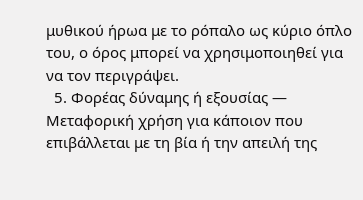μυθικού ήρωα με το ρόπαλο ως κύριο όπλο του, ο όρος μπορεί να χρησιμοποιηθεί για να τον περιγράψει.
  5. Φορέας δύναμης ή εξουσίας — Μεταφορική χρήση για κάποιον που επιβάλλεται με τη βία ή την απειλή της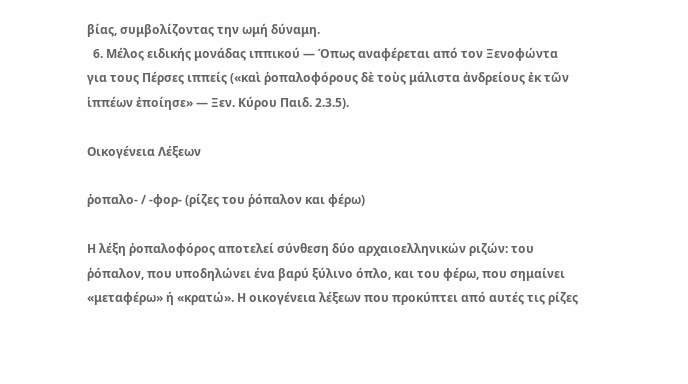βίας, συμβολίζοντας την ωμή δύναμη.
  6. Μέλος ειδικής μονάδας ιππικού — Όπως αναφέρεται από τον Ξενοφώντα για τους Πέρσες ιππείς («καὶ ῥοπαλοφόρους δὲ τοὺς μάλιστα ἀνδρείους ἐκ τῶν ἱππέων ἐποίησε» — Ξεν. Κύρου Παιδ. 2.3.5).

Οικογένεια Λέξεων

ῥοπαλο- / -φορ- (ρίζες του ῥόπαλον και φέρω)

Η λέξη ῥοπαλοφόρος αποτελεί σύνθεση δύο αρχαιοελληνικών ριζών: του ῥόπαλον, που υποδηλώνει ένα βαρύ ξύλινο όπλο, και του φέρω, που σημαίνει «μεταφέρω» ή «κρατώ». Η οικογένεια λέξεων που προκύπτει από αυτές τις ρίζες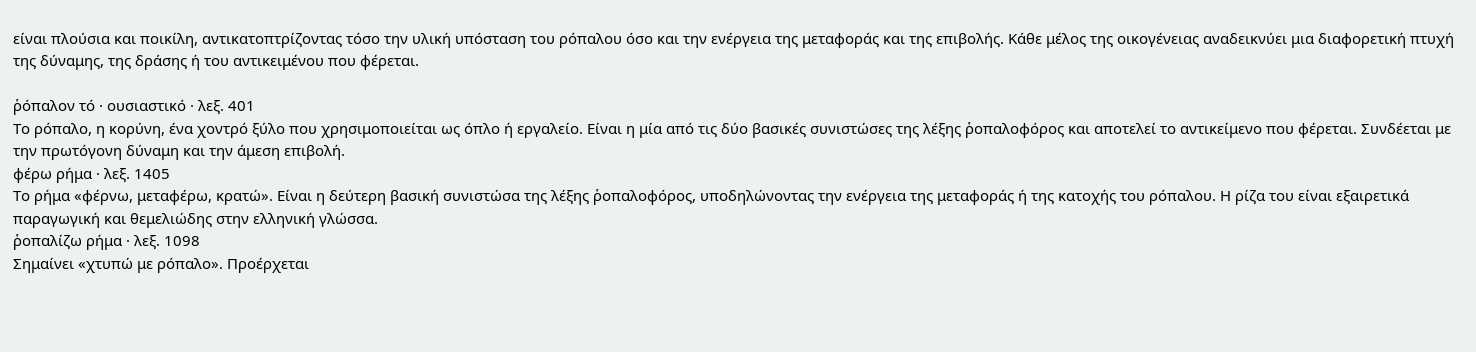είναι πλούσια και ποικίλη, αντικατοπτρίζοντας τόσο την υλική υπόσταση του ρόπαλου όσο και την ενέργεια της μεταφοράς και της επιβολής. Κάθε μέλος της οικογένειας αναδεικνύει μια διαφορετική πτυχή της δύναμης, της δράσης ή του αντικειμένου που φέρεται.

ῥόπαλον τό · ουσιαστικό · λεξ. 401
Το ρόπαλο, η κορύνη, ένα χοντρό ξύλο που χρησιμοποιείται ως όπλο ή εργαλείο. Είναι η μία από τις δύο βασικές συνιστώσες της λέξης ῥοπαλοφόρος και αποτελεί το αντικείμενο που φέρεται. Συνδέεται με την πρωτόγονη δύναμη και την άμεση επιβολή.
φέρω ρήμα · λεξ. 1405
Το ρήμα «φέρνω, μεταφέρω, κρατώ». Είναι η δεύτερη βασική συνιστώσα της λέξης ῥοπαλοφόρος, υποδηλώνοντας την ενέργεια της μεταφοράς ή της κατοχής του ρόπαλου. Η ρίζα του είναι εξαιρετικά παραγωγική και θεμελιώδης στην ελληνική γλώσσα.
ῥοπαλίζω ρήμα · λεξ. 1098
Σημαίνει «χτυπώ με ρόπαλο». Προέρχεται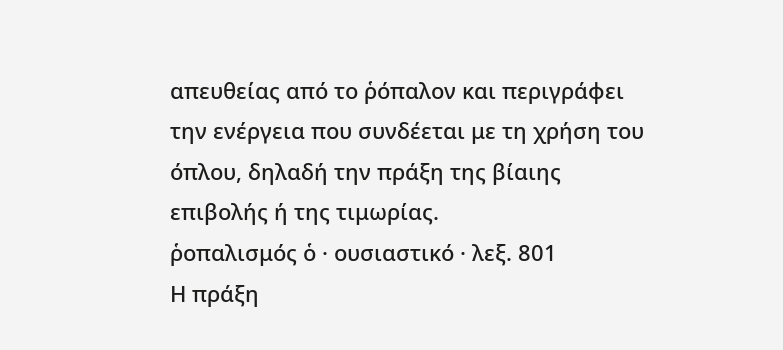απευθείας από το ῥόπαλον και περιγράφει την ενέργεια που συνδέεται με τη χρήση του όπλου, δηλαδή την πράξη της βίαιης επιβολής ή της τιμωρίας.
ῥοπαλισμός ὁ · ουσιαστικό · λεξ. 801
Η πράξη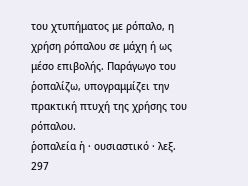του χτυπήματος με ρόπαλο, η χρήση ρόπαλου σε μάχη ή ως μέσο επιβολής. Παράγωγο του ῥοπαλίζω, υπογραμμίζει την πρακτική πτυχή της χρήσης του ρόπαλου.
ῥοπαλεία ἡ · ουσιαστικό · λεξ. 297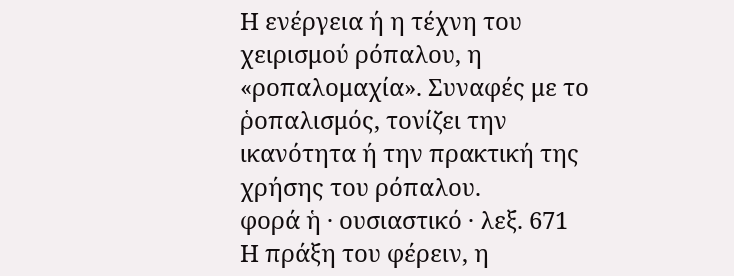Η ενέργεια ή η τέχνη του χειρισμού ρόπαλου, η «ροπαλομαχία». Συναφές με το ῥοπαλισμός, τονίζει την ικανότητα ή την πρακτική της χρήσης του ρόπαλου.
φορά ἡ · ουσιαστικό · λεξ. 671
Η πράξη του φέρειν, η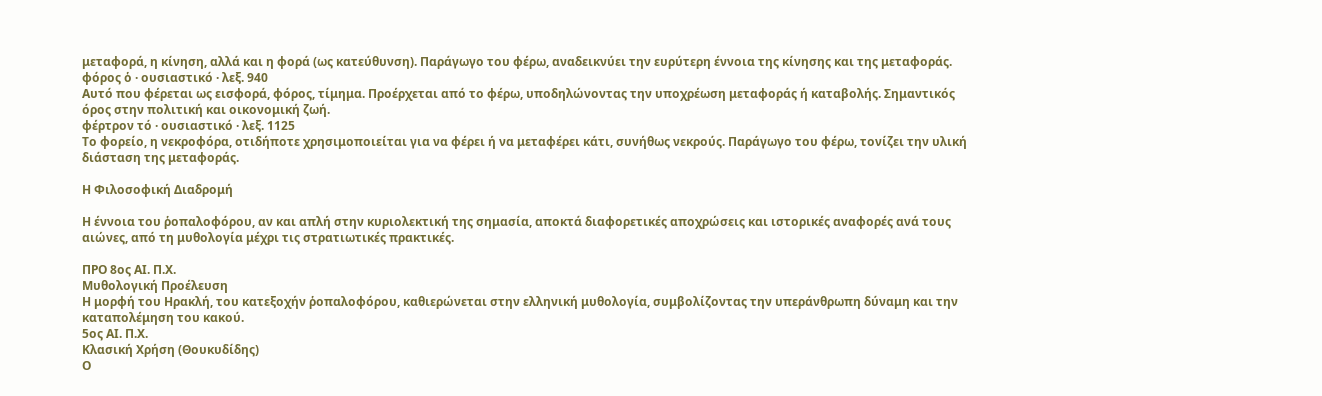μεταφορά, η κίνηση, αλλά και η φορά (ως κατεύθυνση). Παράγωγο του φέρω, αναδεικνύει την ευρύτερη έννοια της κίνησης και της μεταφοράς.
φόρος ὁ · ουσιαστικό · λεξ. 940
Αυτό που φέρεται ως εισφορά, φόρος, τίμημα. Προέρχεται από το φέρω, υποδηλώνοντας την υποχρέωση μεταφοράς ή καταβολής. Σημαντικός όρος στην πολιτική και οικονομική ζωή.
φέρτρον τό · ουσιαστικό · λεξ. 1125
Το φορείο, η νεκροφόρα, οτιδήποτε χρησιμοποιείται για να φέρει ή να μεταφέρει κάτι, συνήθως νεκρούς. Παράγωγο του φέρω, τονίζει την υλική διάσταση της μεταφοράς.

Η Φιλοσοφική Διαδρομή

Η έννοια του ῥοπαλοφόρου, αν και απλή στην κυριολεκτική της σημασία, αποκτά διαφορετικές αποχρώσεις και ιστορικές αναφορές ανά τους αιώνες, από τη μυθολογία μέχρι τις στρατιωτικές πρακτικές.

ΠΡΟ 8ος ΑΙ. Π.Χ.
Μυθολογική Προέλευση
Η μορφή του Ηρακλή, του κατεξοχήν ῥοπαλοφόρου, καθιερώνεται στην ελληνική μυθολογία, συμβολίζοντας την υπεράνθρωπη δύναμη και την καταπολέμηση του κακού.
5ος ΑΙ. Π.Χ.
Κλασική Χρήση (Θουκυδίδης)
Ο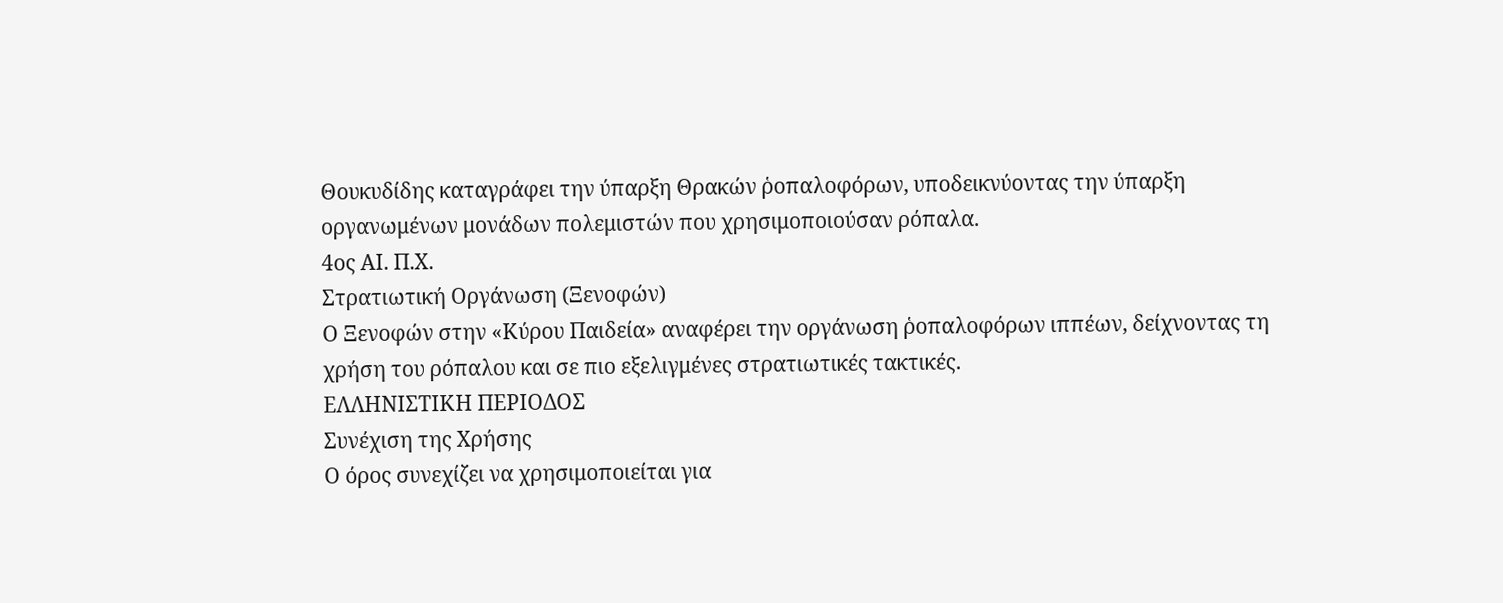Θουκυδίδης καταγράφει την ύπαρξη Θρακών ῥοπαλοφόρων, υποδεικνύοντας την ύπαρξη οργανωμένων μονάδων πολεμιστών που χρησιμοποιούσαν ρόπαλα.
4ος ΑΙ. Π.Χ.
Στρατιωτική Οργάνωση (Ξενοφών)
Ο Ξενοφών στην «Κύρου Παιδεία» αναφέρει την οργάνωση ῥοπαλοφόρων ιππέων, δείχνοντας τη χρήση του ρόπαλου και σε πιο εξελιγμένες στρατιωτικές τακτικές.
ΕΛΛΗΝΙΣΤΙΚΗ ΠΕΡΙΟΔΟΣ
Συνέχιση της Χρήσης
Ο όρος συνεχίζει να χρησιμοποιείται για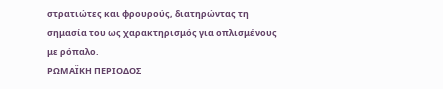στρατιώτες και φρουρούς, διατηρώντας τη σημασία του ως χαρακτηρισμός για οπλισμένους με ρόπαλο.
ΡΩΜΑΪΚΗ ΠΕΡΙΟΔΟΣ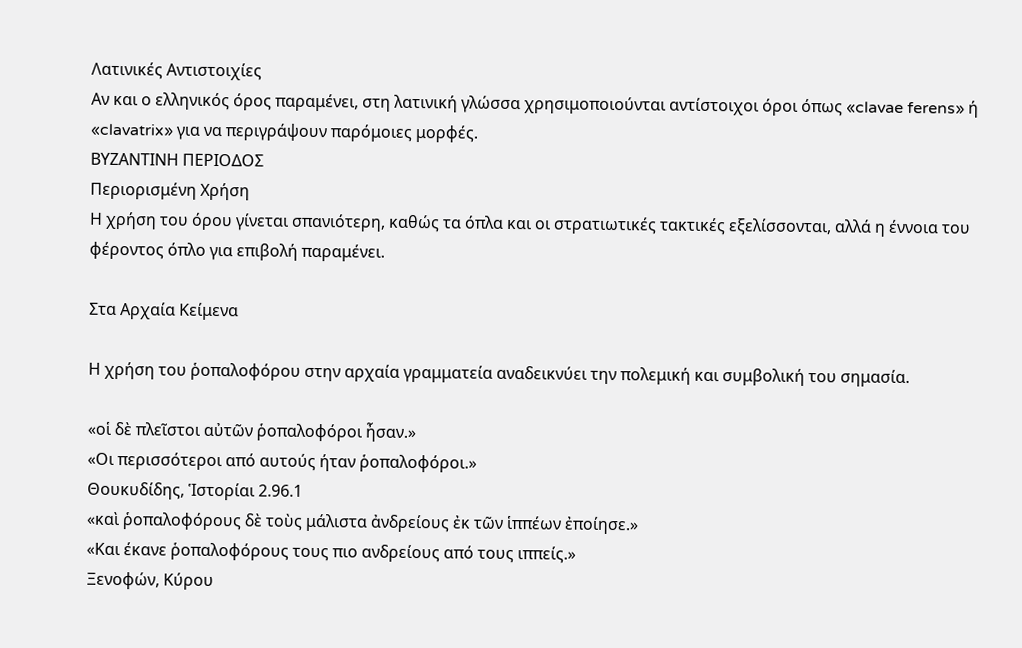Λατινικές Αντιστοιχίες
Αν και ο ελληνικός όρος παραμένει, στη λατινική γλώσσα χρησιμοποιούνται αντίστοιχοι όροι όπως «clavae ferens» ή «clavatrix» για να περιγράψουν παρόμοιες μορφές.
ΒΥΖΑΝΤΙΝΗ ΠΕΡΙΟΔΟΣ
Περιορισμένη Χρήση
Η χρήση του όρου γίνεται σπανιότερη, καθώς τα όπλα και οι στρατιωτικές τακτικές εξελίσσονται, αλλά η έννοια του φέροντος όπλο για επιβολή παραμένει.

Στα Αρχαία Κείμενα

Η χρήση του ῥοπαλοφόρου στην αρχαία γραμματεία αναδεικνύει την πολεμική και συμβολική του σημασία.

«οἱ δὲ πλεῖστοι αὐτῶν ῥοπαλοφόροι ἦσαν.»
«Οι περισσότεροι από αυτούς ήταν ῥοπαλοφόροι.»
Θουκυδίδης, Ἱστορίαι 2.96.1
«καὶ ῥοπαλοφόρους δὲ τοὺς μάλιστα ἀνδρείους ἐκ τῶν ἱππέων ἐποίησε.»
«Και έκανε ῥοπαλοφόρους τους πιο ανδρείους από τους ιππείς.»
Ξενοφών, Κύρου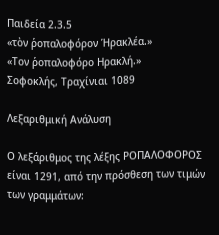Παιδεία 2.3.5
«τὸν ῥοπαλοφόρον Ἡρακλέα.»
«Τον ῥοπαλοφόρο Ηρακλή.»
Σοφοκλής, Τραχίνιαι 1089

Λεξαριθμική Ανάλυση

Ο λεξάριθμος της λέξης ΡΟΠΑΛΟΦΟΡΟΣ είναι 1291, από την πρόσθεση των τιμών των γραμμάτων: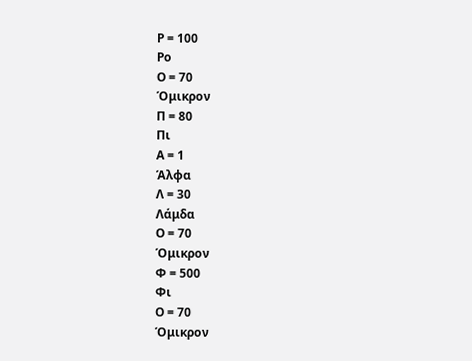Ρ = 100
Ρο
Ο = 70
Όμικρον
Π = 80
Πι
Α = 1
Άλφα
Λ = 30
Λάμδα
Ο = 70
Όμικρον
Φ = 500
Φι
Ο = 70
Όμικρον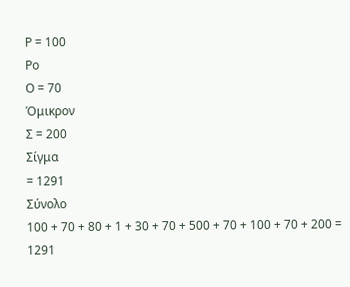Ρ = 100
Ρο
Ο = 70
Όμικρον
Σ = 200
Σίγμα
= 1291
Σύνολο
100 + 70 + 80 + 1 + 30 + 70 + 500 + 70 + 100 + 70 + 200 = 1291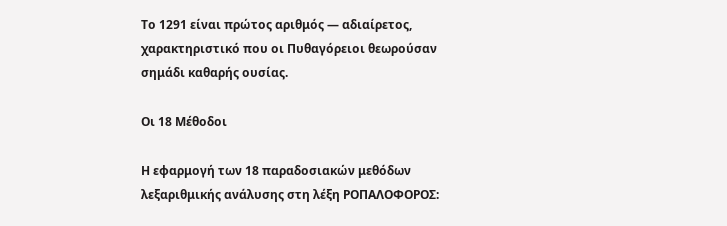Το 1291 είναι πρώτος αριθμός — αδιαίρετος, χαρακτηριστικό που οι Πυθαγόρειοι θεωρούσαν σημάδι καθαρής ουσίας.

Οι 18 Μέθοδοι

Η εφαρμογή των 18 παραδοσιακών μεθόδων λεξαριθμικής ανάλυσης στη λέξη ΡΟΠΑΛΟΦΟΡΟΣ: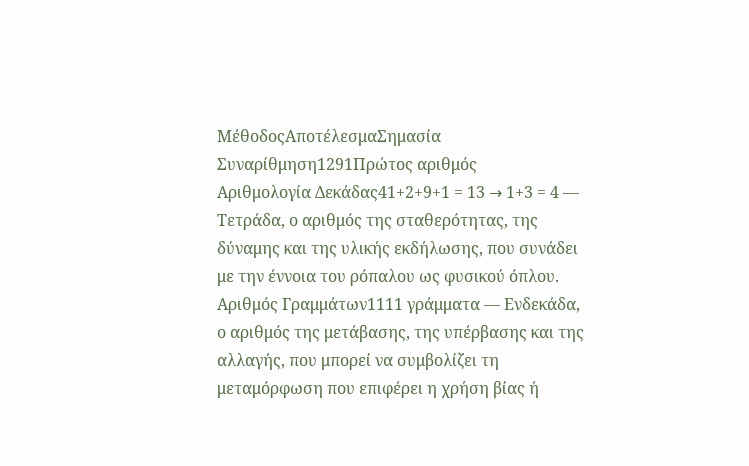ΜέθοδοςΑποτέλεσμαΣημασία
Συναρίθμηση1291Πρώτος αριθμός
Αριθμολογία Δεκάδας41+2+9+1 = 13 → 1+3 = 4 — Τετράδα, ο αριθμός της σταθερότητας, της δύναμης και της υλικής εκδήλωσης, που συνάδει με την έννοια του ρόπαλου ως φυσικού όπλου.
Αριθμός Γραμμάτων1111 γράμματα — Ενδεκάδα, ο αριθμός της μετάβασης, της υπέρβασης και της αλλαγής, που μπορεί να συμβολίζει τη μεταμόρφωση που επιφέρει η χρήση βίας ή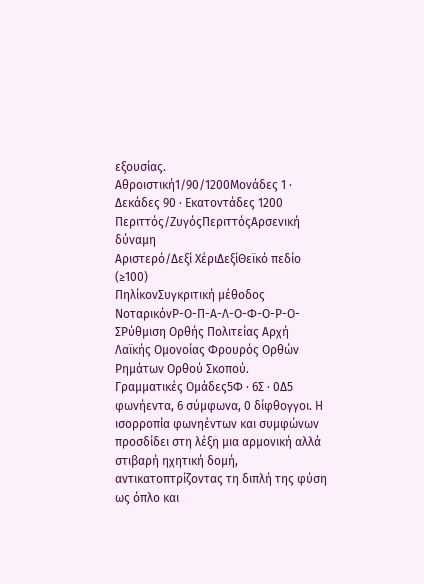εξουσίας.
Αθροιστική1/90/1200Μονάδες 1 · Δεκάδες 90 · Εκατοντάδες 1200
Περιττός/ΖυγόςΠεριττόςΑρσενική δύναμη
Αριστερό/Δεξί ΧέριΔεξίΘεϊκό πεδίο (≥100)
ΠηλίκονΣυγκριτική μέθοδος
ΝοταρικόνΡ-Ο-Π-Α-Λ-Ο-Φ-Ο-Ρ-Ο-ΣΡύθμιση Ορθής Πολιτείας Αρχή Λαϊκής Ομονοίας Φρουρός Ορθών Ρημάτων Ορθού Σκοπού.
Γραμματικές Ομάδες5Φ · 6Σ · 0Δ5 φωνήεντα, 6 σύμφωνα, 0 δίφθογγοι. Η ισορροπία φωνηέντων και συμφώνων προσδίδει στη λέξη μια αρμονική αλλά στιβαρή ηχητική δομή, αντικατοπτρίζοντας τη διπλή της φύση ως όπλο και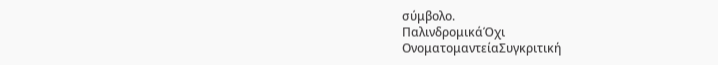σύμβολο.
ΠαλινδρομικάΌχι
ΟνοματομαντείαΣυγκριτική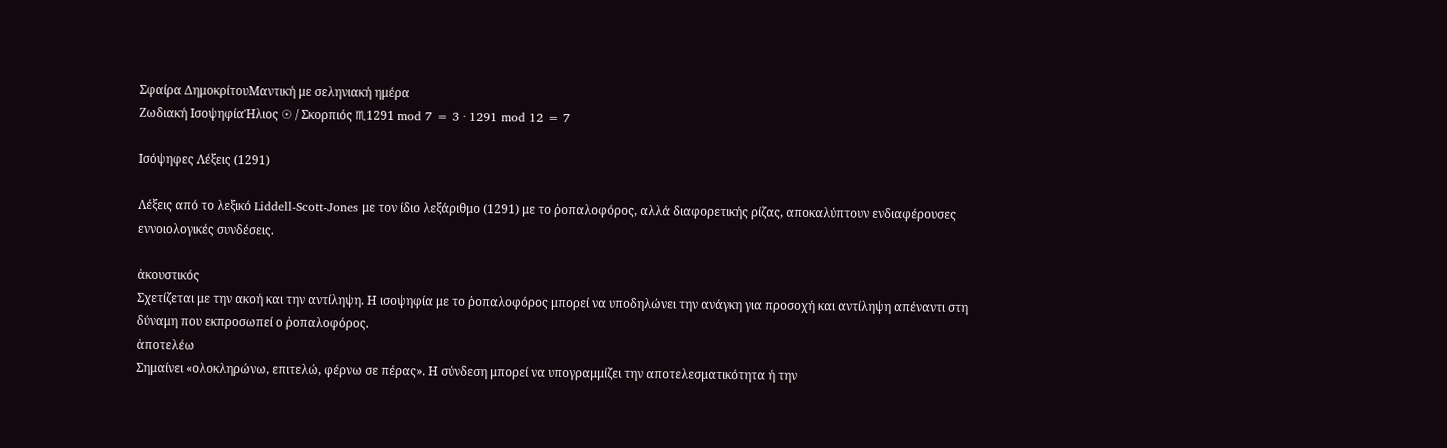Σφαίρα ΔημοκρίτουΜαντική με σεληνιακή ημέρα
Ζωδιακή ΙσοψηφίαΉλιος ☉ / Σκορπιός ♏1291 mod 7 = 3 · 1291 mod 12 = 7

Ισόψηφες Λέξεις (1291)

Λέξεις από το λεξικό Liddell-Scott-Jones με τον ίδιο λεξάριθμο (1291) με το ῥοπαλοφόρος, αλλά διαφορετικής ρίζας, αποκαλύπτουν ενδιαφέρουσες εννοιολογικές συνδέσεις.

ἀκουστικός
Σχετίζεται με την ακοή και την αντίληψη. Η ισοψηφία με το ῥοπαλοφόρος μπορεί να υποδηλώνει την ανάγκη για προσοχή και αντίληψη απέναντι στη δύναμη που εκπροσωπεί ο ῥοπαλοφόρος.
ἀποτελέω
Σημαίνει «ολοκληρώνω, επιτελώ, φέρνω σε πέρας». Η σύνδεση μπορεί να υπογραμμίζει την αποτελεσματικότητα ή την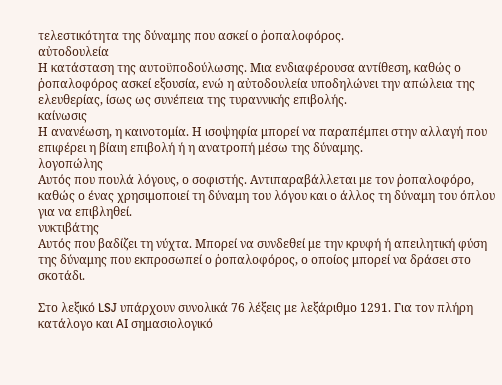τελεστικότητα της δύναμης που ασκεί ο ῥοπαλοφόρος.
αὐτοδουλεία
Η κατάσταση της αυτοϋποδούλωσης. Μια ενδιαφέρουσα αντίθεση, καθώς ο ῥοπαλοφόρος ασκεί εξουσία, ενώ η αὐτοδουλεία υποδηλώνει την απώλεια της ελευθερίας, ίσως ως συνέπεια της τυραννικής επιβολής.
καίνωσις
Η ανανέωση, η καινοτομία. Η ισοψηφία μπορεί να παραπέμπει στην αλλαγή που επιφέρει η βίαιη επιβολή ή η ανατροπή μέσω της δύναμης.
λογοπώλης
Αυτός που πουλά λόγους, ο σοφιστής. Αντιπαραβάλλεται με τον ῥοπαλοφόρο, καθώς ο ένας χρησιμοποιεί τη δύναμη του λόγου και ο άλλος τη δύναμη του όπλου για να επιβληθεί.
νυκτιβάτης
Αυτός που βαδίζει τη νύχτα. Μπορεί να συνδεθεί με την κρυφή ή απειλητική φύση της δύναμης που εκπροσωπεί ο ῥοπαλοφόρος, ο οποίος μπορεί να δράσει στο σκοτάδι.

Στο λεξικό LSJ υπάρχουν συνολικά 76 λέξεις με λεξάριθμο 1291. Για τον πλήρη κατάλογο και AI σημασιολογικό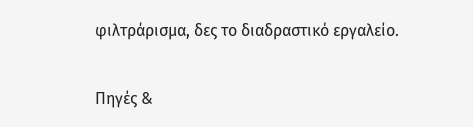φιλτράρισμα, δες το διαδραστικό εργαλείο.

Πηγές &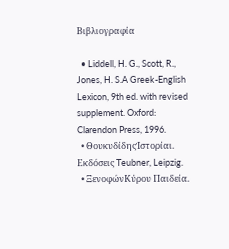Βιβλιογραφία

  • Liddell, H. G., Scott, R., Jones, H. S.A Greek-English Lexicon, 9th ed. with revised supplement. Oxford: Clarendon Press, 1996.
  • ΘουκυδίδηςἹστορίαι. Εκδόσεις Teubner, Leipzig.
  • ΞενοφώνΚύρου Παιδεία.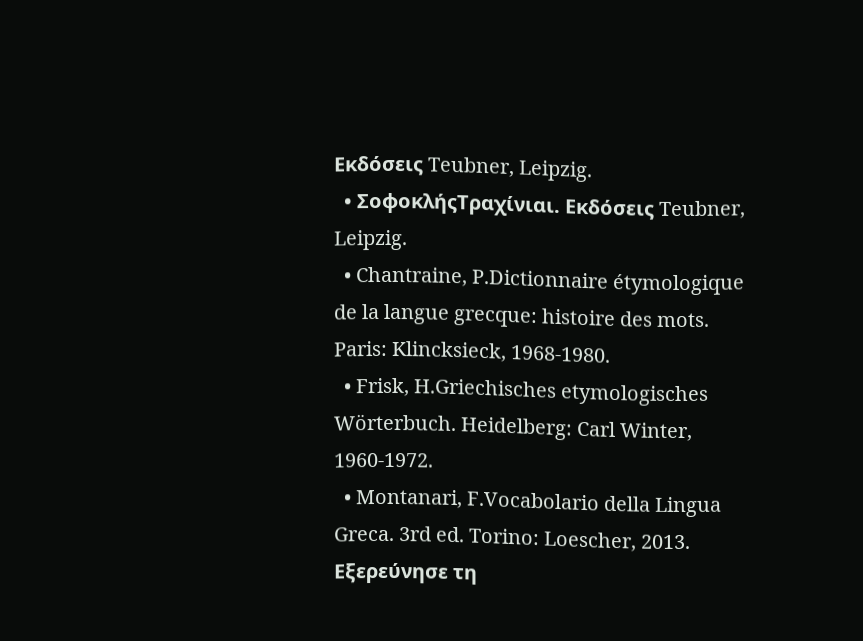Εκδόσεις Teubner, Leipzig.
  • ΣοφοκλήςΤραχίνιαι. Εκδόσεις Teubner, Leipzig.
  • Chantraine, P.Dictionnaire étymologique de la langue grecque: histoire des mots. Paris: Klincksieck, 1968-1980.
  • Frisk, H.Griechisches etymologisches Wörterbuch. Heidelberg: Carl Winter, 1960-1972.
  • Montanari, F.Vocabolario della Lingua Greca. 3rd ed. Torino: Loescher, 2013.
Εξερεύνησε τη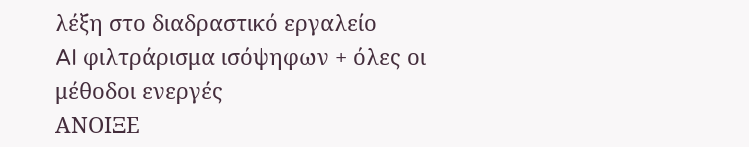λέξη στο διαδραστικό εργαλείο
AI φιλτράρισμα ισόψηφων + όλες οι μέθοδοι ενεργές
ΑΝΟΙΞΕ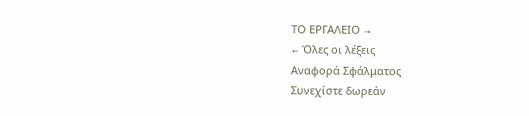ΤΟ ΕΡΓΑΛΕΙΟ →
← Όλες οι λέξεις
Αναφορά Σφάλματος
Συνεχίστε δωρεάν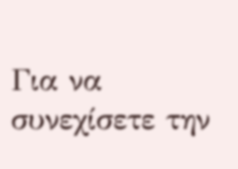Για να συνεχίσετε την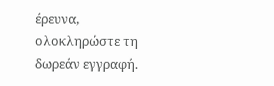έρευνα, ολοκληρώστε τη δωρεάν εγγραφή.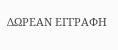ΔΩΡΕΑΝ ΕΓΓΡΑΦΗ